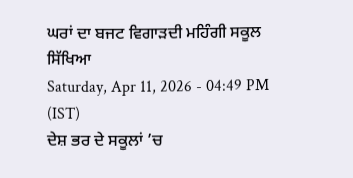ਘਰਾਂ ਦਾ ਬਜਟ ਵਿਗਾੜਦੀ ਮਹਿੰਗੀ ਸਕੂਲ ਸਿੱਖਿਆ
Saturday, Apr 11, 2026 - 04:49 PM (IST)
ਦੇਸ਼ ਭਰ ਦੇ ਸਕੂਲਾਂ ’ਚ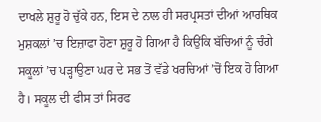ਦਾਖਲੇ ਸ਼ੁਰੂ ਹੋ ਚੁੱਕੇ ਹਨ, ਇਸ ਦੇ ਨਾਲ ਹੀ ਸਰਪ੍ਰਸਤਾਂ ਦੀਆਂ ਆਰਥਿਕ ਮੁਸ਼ਕਲਾਂ ’ਚ ਇਜ਼ਾਫਾ ਹੋਣਾ ਸ਼ੁਰੂ ਹੋ ਗਿਆ ਹੈ ਕਿਉਂਕਿ ਬੱਚਿਆਂ ਨੂੰ ਚੰਗੇ ਸਕੂਲਾਂ ’ਚ ਪੜ੍ਹਾਉਣਾ ਘਰ ਦੇ ਸਭ ਤੋਂ ਵੱਡੇ ਖਰਚਿਆਂ ’ਚੋਂ ਇਕ ਹੋ ਗਿਆ ਹੈ। ਸਕੂਲ ਦੀ ਫੀਸ ਤਾਂ ਸਿਰਫ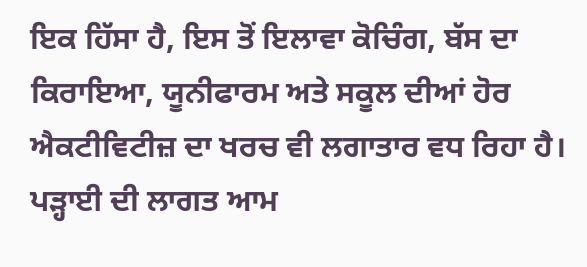ਇਕ ਹਿੱਸਾ ਹੈ, ਇਸ ਤੋਂ ਇਲਾਵਾ ਕੋਚਿੰਗ, ਬੱਸ ਦਾ ਕਿਰਾਇਆ, ਯੂਨੀਫਾਰਮ ਅਤੇ ਸਕੂਲ ਦੀਆਂ ਹੋਰ ਐਕਟੀਵਿਟੀਜ਼ ਦਾ ਖਰਚ ਵੀ ਲਗਾਤਾਰ ਵਧ ਰਿਹਾ ਹੈ।
ਪੜ੍ਹਾਈ ਦੀ ਲਾਗਤ ਆਮ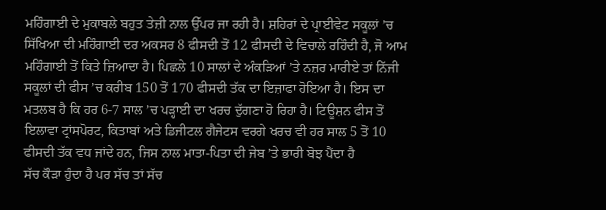ਮਹਿੰਗਾਈ ਦੇ ਮੁਕਾਬਲੇ ਬਹੁਤ ਤੇਜ਼ੀ ਨਾਲ ਉੱਪਰ ਜਾ ਰਹੀ ਹੈ। ਸ਼ਹਿਰਾਂ ਦੇ ਪ੍ਰਾਈਵੇਟ ਸਕੂਲਾਂ ’ਚ ਸਿੱਖਿਆ ਦੀ ਮਹਿੰਗਾਈ ਦਰ ਅਕਸਰ 8 ਫੀਸਦੀ ਤੋਂ 12 ਫੀਸਦੀ ਦੇ ਵਿਚਾਲੇ ਰਹਿੰਦੀ ਹੈ, ਜੋ ਆਮ ਮਹਿੰਗਾਈ ਤੋਂ ਕਿਤੇ ਜ਼ਿਆਦਾ ਹੈ। ਪਿਛਲੇ 10 ਸਾਲਾਂ ਦੇ ਅੰਕੜਿਆਂ ’ਤੇ ਨਜ਼ਰ ਮਾਰੀਏ ਤਾਂ ਨਿੱਜੀ ਸਕੂਲਾਂ ਦੀ ਫੀਸ ’ਚ ਕਰੀਬ 150 ਤੋਂ 170 ਫੀਸਦੀ ਤੱਕ ਦਾ ਇਜ਼ਾਫਾ ਹੋਇਆ ਹੈ। ਇਸ ਦਾ ਮਤਲਬ ਹੈ ਕਿ ਹਰ 6-7 ਸਾਲ ’ਚ ਪੜ੍ਹਾਈ ਦਾ ਖਰਚ ਦੁੱਗਣਾ ਹੋ ਰਿਹਾ ਹੈ। ਟਿਊਸ਼ਨ ਫੀਸ ਤੋਂ ਇਲਾਵਾ ਟ੍ਰਾਂਸਪੋਰਟ, ਕਿਤਾਬਾਂ ਅਤੇ ਡਿਜੀਟਲ ਗੈਜੇਟਸ ਵਰਗੇ ਖਰਚ ਵੀ ਹਰ ਸਾਲ 5 ਤੋਂ 10 ਫੀਸਦੀ ਤੱਕ ਵਧ ਜਾਂਦੇ ਹਨ, ਜਿਸ ਨਾਲ ਮਾਤਾ-ਪਿਤਾ ਦੀ ਜੇਬ ’ਤੇ ਭਾਰੀ ਬੋਝ ਪੈਂਦਾ ਹੈ
ਸੱਚ ਕੌੜਾ ਹੁੰਦਾ ਹੈ ਪਰ ਸੱਚ ਤਾਂ ਸੱਚ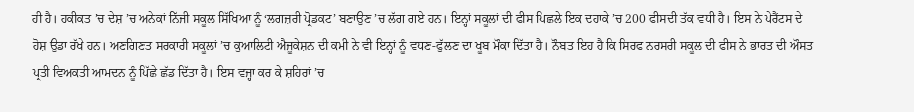ਹੀ ਹੈ। ਹਕੀਕਤ ’ਚ ਦੇਸ਼ ’ਚ ਅਨੇਕਾਂ ਨਿੱਜੀ ਸਕੂਲ ਸਿੱਖਿਆ ਨੂੰ ‘ਲਗਜ਼ਰੀ ਪ੍ਰੋਡਕਟ’ ਬਣਾਉਣ ’ਚ ਲੱਗ ਗਏ ਹਨ। ਇਨ੍ਹਾਂ ਸਕੂਲਾਂ ਦੀ ਫੀਸ ਪਿਛਲੇ ਇਕ ਦਹਾਕੇ ’ਚ 200 ਫੀਸਦੀ ਤੱਕ ਵਧੀ ਹੈ। ਇਸ ਨੇ ਪੇਰੈਂਟਸ ਦੇ ਹੋਸ਼ ਉਡਾ ਰੱਖੇ ਹਨ। ਅਣਗਿਣਤ ਸਰਕਾਰੀ ਸਕੂਲਾਂ ’ਚ ਕੁਆਲਿਟੀ ਐਜੂਕੇਸ਼ਨ ਦੀ ਕਮੀ ਨੇ ਵੀ ਇਨ੍ਹਾਂ ਨੂੰ ਵਧਣ-ਫੁੱਲਣ ਦਾ ਖੂਬ ਮੌਕਾ ਦਿੱਤਾ ਹੈ। ਨੌਬਤ ਇਹ ਹੈ ਕਿ ਸਿਰਫ ਨਰਸਰੀ ਸਕੂਲ ਦੀ ਫੀਸ ਨੇ ਭਾਰਤ ਦੀ ਔਸਤ ਪ੍ਰਤੀ ਵਿਅਕਤੀ ਆਮਦਨ ਨੂੰ ਪਿੱਛੇ ਛੱਡ ਦਿੱਤਾ ਹੈ। ਇਸ ਵਜ੍ਹਾ ਕਰ ਕੇ ਸ਼ਹਿਰਾਂ ’ਚ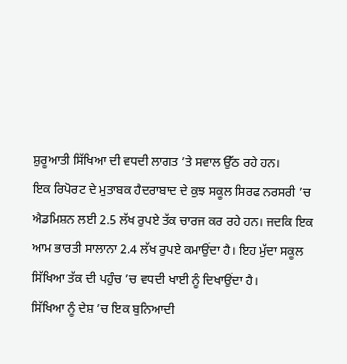ਸ਼ੁਰੂਆਤੀ ਸਿੱਖਿਆ ਦੀ ਵਧਦੀ ਲਾਗਤ ’ਤੇ ਸਵਾਲ ਉੱਠ ਰਹੇ ਹਨ।
ਇਕ ਰਿਪੋਰਟ ਦੇ ਮੁਤਾਬਕ ਹੈਦਰਾਬਾਦ ਦੇ ਕੁਝ ਸਕੂਲ ਸਿਰਫ ਨਰਸਰੀ ’ਚ ਐਡਮਿਸ਼ਨ ਲਈ 2.5 ਲੱਖ ਰੁਪਏ ਤੱਕ ਚਾਰਜ ਕਰ ਰਹੇ ਹਨ। ਜਦਕਿ ਇਕ ਆਮ ਭਾਰਤੀ ਸਾਲਾਨਾ 2.4 ਲੱਖ ਰੁਪਏ ਕਮਾਉਂਦਾ ਹੈ। ਇਹ ਮੁੱਦਾ ਸਕੂਲ ਸਿੱਖਿਆ ਤੱਕ ਦੀ ਪਹੁੰਚ ’ਚ ਵਧਦੀ ਖਾਈ ਨੂੰ ਦਿਖਾਉਂਦਾ ਹੈ।
ਸਿੱਖਿਆ ਨੂੰ ਦੇਸ਼ ’ਚ ਇਕ ਬੁਨਿਆਦੀ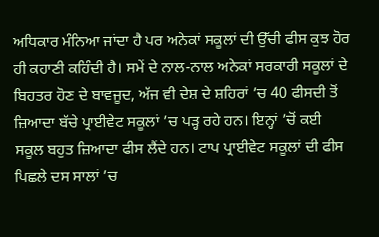ਅਧਿਕਾਰ ਮੰਨਿਆ ਜਾਂਦਾ ਹੈ ਪਰ ਅਨੇਕਾਂ ਸਕੂਲਾਂ ਦੀ ਉੱਚੀ ਫੀਸ ਕੁਝ ਹੋਰ ਹੀ ਕਹਾਣੀ ਕਹਿੰਦੀ ਹੈ। ਸਮੇਂ ਦੇ ਨਾਲ-ਨਾਲ ਅਨੇਕਾਂ ਸਰਕਾਰੀ ਸਕੂਲਾਂ ਦੇ ਬਿਹਤਰ ਹੋਣ ਦੇ ਬਾਵਜੂਦ, ਅੱਜ ਵੀ ਦੇਸ਼ ਦੇ ਸ਼ਹਿਰਾਂ ’ਚ 40 ਫੀਸਦੀ ਤੋਂ ਜ਼ਿਆਦਾ ਬੱਚੇ ਪ੍ਰਾਈਵੇਟ ਸਕੂਲਾਂ ’ਚ ਪੜ੍ਹ ਰਹੇ ਹਨ। ਇਨ੍ਹਾਂ ’ਚੋਂ ਕਈ ਸਕੂਲ ਬਹੁਤ ਜ਼ਿਆਦਾ ਫੀਸ ਲੈਂਦੇ ਹਨ। ਟਾਪ ਪ੍ਰਾਈਵੇਟ ਸਕੂਲਾਂ ਦੀ ਫੀਸ ਪਿਛਲੇ ਦਸ ਸਾਲਾਂ ’ਚ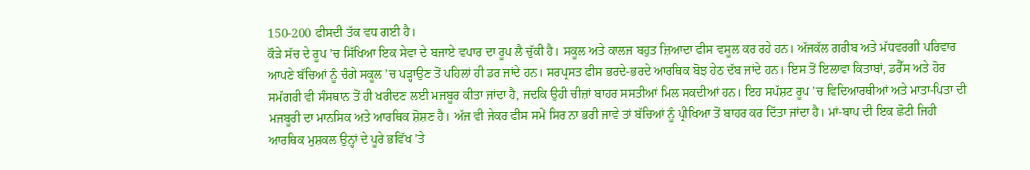150-200 ਫੀਸਦੀ ਤੱਕ ਵਧ ਗਈ ਹੈ।
ਕੌੜੇ ਸੱਚ ਦੇ ਰੂਪ ’ਚ ਸਿੱਖਿਆ ਇਕ ਸੇਵਾ ਦੇ ਬਜਾਏ ਵਪਾਰ ਦਾ ਰੂਪ ਲੈ ਚੁੱਕੀ ਹੈ। ਸਕੂਲ ਅਤੇ ਕਾਲਜ ਬਹੁਤ ਜ਼ਿਆਦਾ ਫੀਸ ਵਸੂਲ ਕਰ ਰਹੇ ਹਨ। ਅੱਜਕੱਲ ਗਰੀਬ ਅਤੇ ਮੱਧਵਰਗੀ ਪਰਿਵਾਰ ਆਪਣੇ ਬੱਚਿਆਂ ਨੂੰ ਚੰਗੇ ਸਕੂਲ ’ਚ ਪੜ੍ਹਾਉਣ ਤੋਂ ਪਹਿਲਾਂ ਹੀ ਡਰ ਜਾਂਦੇ ਹਨ। ਸਰਪ੍ਰਸਤ ਫੀਸ ਭਰਦੇ-ਭਰਦੇ ਆਰਥਿਕ ਬੋਝ ਹੇਠ ਦੱਬ ਜਾਂਦੇ ਹਨ। ਇਸ ਤੋਂ ਇਲਾਵਾ ਕਿਤਾਬਾਂ, ਡਰੈੱਸ ਅਤੇ ਹੋਰ ਸਮੱਗਰੀ ਵੀ ਸੰਸਥਾਨ ਤੋਂ ਹੀ ਖਰੀਦਣ ਲਈ ਮਜਬੂਰ ਕੀਤਾ ਜਾਂਦਾ ਹੈ, ਜਦਕਿ ਉਹੀ ਚੀਜ਼ਾਂ ਬਾਹਰ ਸਸਤੀਆਂ ਮਿਲ ਸਕਦੀਆਂ ਹਨ। ਇਹ ਸਪੱਸ਼ਟ ਰੂਪ ’ਚ ਵਿਦਿਆਰਥੀਆਂ ਅਤੇ ਮਾਤਾ-ਪਿਤਾ ਦੀ ਮਜਬੂਰੀ ਦਾ ਮਾਨਸਿਕ ਅਤੇ ਆਰਥਿਕ ਸ਼ੋਸ਼ਣ ਹੈ। ਅੱਜ ਵੀ ਜੇਕਰ ਫੀਸ ਸਮੇਂ ਸਿਰ ਨਾ ਭਰੀ ਜਾਵੇ ਤਾਂ ਬੱਚਿਆਂ ਨੂੰ ਪ੍ਰੀਖਿਆ ਤੋਂ ਬਾਹਰ ਕਰ ਦਿੱਤਾ ਜਾਂਦਾ ਹੈ। ਮਾਂ-ਬਾਪ ਦੀ ਇਕ ਛੋਟੀ ਜਿਹੀ ਆਰਥਿਕ ਮੁਸ਼ਕਲ ਉਨ੍ਹਾਂ ਦੇ ਪੂਰੇ ਭਵਿੱਖ ’ਤੇ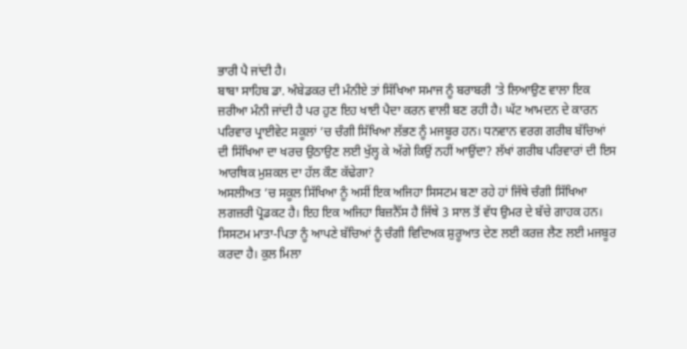ਭਾਰੀ ਪੈ ਜਾਂਦੀ ਹੈ।
ਬਾਬਾ ਸਾਹਿਬ ਡਾ. ਅੰਬੇਡਕਰ ਦੀ ਮੰਨੀਏ ਤਾਂ ਸਿੱਖਿਆ ਸਮਾਜ ਨੂੰ ਬਰਾਬਰੀ ’ਤੇ ਲਿਆਉਣ ਵਾਲਾ ਇਕ ਜ਼ਰੀਆ ਮੰਨੀ ਜਾਂਦੀ ਹੈ ਪਰ ਹੁਣ ਇਹ ਖਾਈ ਪੈਦਾ ਕਰਨ ਵਾਲੀ ਬਣ ਰਹੀ ਹੈ। ਘੱਟ ਆਮਦਨ ਦੇ ਕਾਰਨ ਪਰਿਵਾਰ ਪ੍ਰਾਈਵੇਟ ਸਕੂਲਾਂ ’ਚ ਚੰਗੀ ਸਿੱਖਿਆ ਲੱਭਣ ਨੂੰ ਮਜਬੂਰ ਹਨ। ਧਨਵਾਨ ਵਰਗ ਗਰੀਬ ਬੱਚਿਆਂ ਦੀ ਸਿੱਖਿਆ ਦਾ ਖਰਚ ਉਠਾਉਣ ਲਈ ਖੁੱਲ੍ਹ ਕੇ ਅੱਗੇ ਕਿਉਂ ਨਹੀਂ ਆਉਂਦਾ? ਲੱਖਾਂ ਗਰੀਬ ਪਰਿਵਾਰਾਂ ਦੀ ਇਸ ਆਰਥਿਕ ਮੁਸ਼ਕਲ ਦਾ ਹੱਲ ਕੌਣ ਕੱਢੇਗਾ?
ਅਸਲੀਅਤ ’ਚ ਸਕੂਲ ਸਿੱਖਿਆ ਨੂੰ ਅਸੀਂ ਇਕ ਅਜਿਹਾ ਸਿਸਟਮ ਬਣਾ ਰਹੇ ਹਾਂ ਜਿੱਥੇ ਚੰਗੀ ਸਿੱਖਿਆ ਲਗਜ਼ਰੀ ਪ੍ਰੋਡਕਟ ਹੈ। ਇਹ ਇਕ ਅਜਿਹਾ ਬਿਜ਼ਨੈੱਸ ਹੈ ਜਿੱਥੇ 3 ਸਾਲ ਤੋਂ ਵੱਧ ਉਮਰ ਦੇ ਬੱਚੇ ਗਾਹਕ ਹਨ। ਸਿਸਟਮ ਮਾਤਾ-ਪਿਤਾ ਨੂੰ ਆਪਣੇ ਬੱਚਿਆਂ ਨੂੰ ਚੰਗੀ ਵਿਦਿਅਕ ਸ਼ੁਰੂਆਤ ਦੇਣ ਲਈ ਕਰਜ਼ ਲੈਣ ਲਈ ਮਜਬੂਰ ਕਰਦਾ ਹੈ। ਕੁਲ ਮਿਲਾ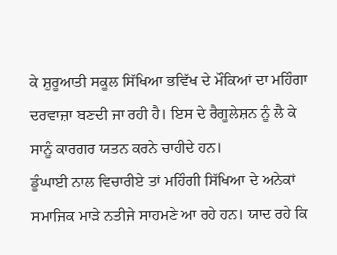ਕੇ ਸ਼ੁਰੂਆਤੀ ਸਕੂਲ ਸਿੱਖਿਆ ਭਵਿੱਖ ਦੇ ਮੌਕਿਆਂ ਦਾ ਮਹਿੰਗਾ ਦਰਵਾਜ਼ਾ ਬਣਦੀ ਜਾ ਰਹੀ ਹੈ। ਇਸ ਦੇ ਰੈਗੂਲੇਸ਼ਨ ਨੂੰ ਲੈ ਕੇ ਸਾਨੂੰ ਕਾਰਗਰ ਯਤਨ ਕਰਨੇ ਚਾਹੀਦੇ ਹਨ।
ਡੂੰਘਾਈ ਨਾਲ ਵਿਚਾਰੀਏ ਤਾਂ ਮਹਿੰਗੀ ਸਿੱਖਿਆ ਦੇ ਅਨੇਕਾਂ ਸਮਾਜਿਕ ਮਾੜੇ ਨਤੀਜੇ ਸਾਹਮਣੇ ਆ ਰਹੇ ਹਨ। ਯਾਦ ਰਹੇ ਕਿ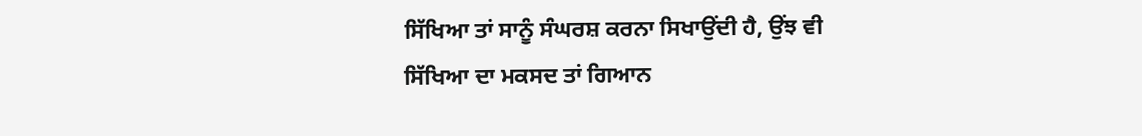ਸਿੱਖਿਆ ਤਾਂ ਸਾਨੂੰ ਸੰਘਰਸ਼ ਕਰਨਾ ਸਿਖਾਉਂਦੀ ਹੈ, ਉਂਝ ਵੀ ਸਿੱਖਿਆ ਦਾ ਮਕਸਦ ਤਾਂ ਗਿਆਨ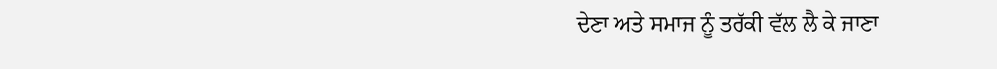ਦੇਣਾ ਅਤੇ ਸਮਾਜ ਨੂੰ ਤਰੱਕੀ ਵੱਲ ਲੈ ਕੇ ਜਾਣਾ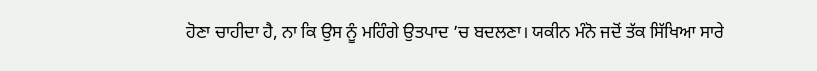ਹੋਣਾ ਚਾਹੀਦਾ ਹੈ, ਨਾ ਕਿ ਉਸ ਨੂੰ ਮਹਿੰਗੇ ਉਤਪਾਦ ’ਚ ਬਦਲਣਾ। ਯਕੀਨ ਮੰਨੋ ਜਦੋਂ ਤੱਕ ਸਿੱਖਿਆ ਸਾਰੇ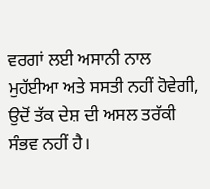ਵਰਗਾਂ ਲਈ ਅਸਾਨੀ ਨਾਲ ਮੁਹੱਈਆ ਅਤੇ ਸਸਤੀ ਨਹੀਂ ਹੋਵੇਗੀ, ਉਦੋਂ ਤੱਕ ਦੇਸ਼ ਦੀ ਅਸਲ ਤਰੱਕੀ ਸੰਭਵ ਨਹੀਂ ਹੈ।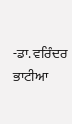-ਡਾ. ਵਰਿੰਦਰ ਭਾਟੀਆ